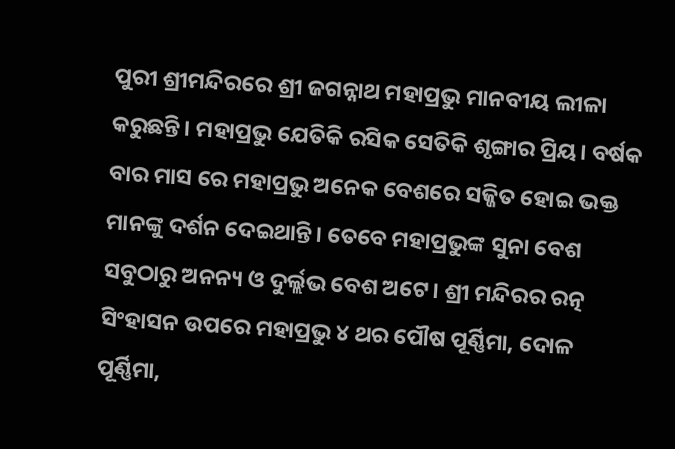ପୁରୀ ଶ୍ରୀମନ୍ଦିରରେ ଶ୍ରୀ ଜଗନ୍ନାଥ ମହାପ୍ରଭୁ ମାନବୀୟ ଲୀଳା କରୁଛନ୍ତି। ମହାପ୍ରଭୁ ଯେତିକି ରସିକ ସେତିକି ଶୃଙ୍ଗାର ପ୍ରିୟ। ବର୍ଷକ ବାର ମାସ ରେ ମହାପ୍ରଭୁ ଅନେକ ବେଶରେ ସଜ୍ଜିତ ହୋଇ ଭକ୍ତ ମାନଙ୍କୁ ଦର୍ଶନ ଦେଇଥାନ୍ତି। ତେବେ ମହାପ୍ରଭୁଙ୍କ ସୁନା ବେଶ ସବୁଠାରୁ ଅନନ୍ୟ ଓ ଦୁର୍ଲ୍ଲଭ ବେଶ ଅଟେ। ଶ୍ରୀ ମନ୍ଦିରର ରତ୍ନ ସିଂହାସନ ଉପରେ ମହାପ୍ରଭୁ ୪ ଥର ପୌଷ ପୂର୍ଣ୍ଣିମା, ଦୋଳ ପୂର୍ଣ୍ଣିମା,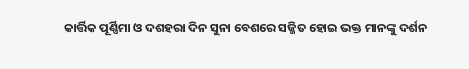କାର୍ତ୍ତିକ ପୂର୍ଣ୍ଣିମା ଓ ଦଶହରା ଦିନ ସୁନା ବେଶରେ ସଜ୍ଜିତ ହୋଇ ଭକ୍ତ ମାନଙ୍କୁ ଦର୍ଶନ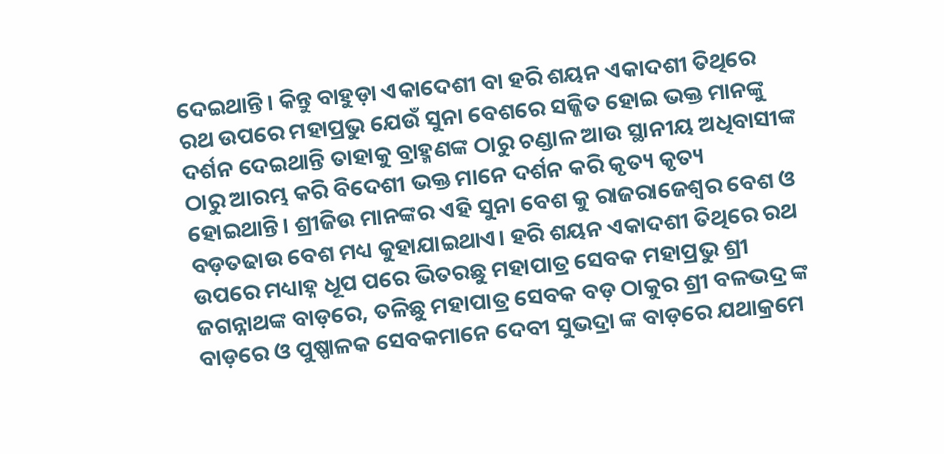ଦେଇଥାନ୍ତି। କିନ୍ତୁ ବାହୁଡ଼ା ଏକାଦେଶୀ ବା ହରି ଶୟନ ଏକାଦଶୀ ତିଥିରେ ରଥ ଉପରେ ମହାପ୍ରଭୁ ଯେଉଁ ସୁନା ବେଶରେ ସଜ୍ଜିତ ହୋଇ ଭକ୍ତ ମାନଙ୍କୁ ଦର୍ଶନ ଦେଇଥାନ୍ତି ତାହାକୁ ବ୍ରାହ୍ମଣଙ୍କ ଠାରୁ ଚଣ୍ଡାଳ ଆଉ ସ୍ଥାନୀୟ ଅଧିବାସୀଙ୍କ ଠାରୁ ଆରମ୍ଭ କରି ବିଦେଶୀ ଭକ୍ତ ମାନେ ଦର୍ଶନ କରି କୃତ୍ୟ କୃତ୍ୟ ହୋଇଥାନ୍ତି। ଶ୍ରୀଜିଉ ମାନଙ୍କର ଏହି ସୁନା ବେଶ କୁ ରାଜରାଜେଶ୍ୱର ବେଶ ଓ ବଡ଼ତଢାଉ ବେଶ ମଧ୍ୟ କୁହାଯାଇଥାଏ। ହରି ଶୟନ ଏକାଦଶୀ ତିଥିରେ ରଥ ଉପରେ ମଧ୍ୟାହ୍ନ ଧୂପ ପରେ ଭିତରଛୁ ମହାପାତ୍ର ସେବକ ମହାପ୍ରଭୁ ଶ୍ରୀ ଜଗନ୍ନାଥଙ୍କ ବାଡ଼ରେ, ତଳିଛୁ ମହାପାତ୍ର ସେବକ ବଡ଼ ଠାକୁର ଶ୍ରୀ ବଳଭଦ୍ର ଙ୍କ ବାଡ଼ରେ ଓ ପୁଷ୍ପାଳକ ସେବକମାନେ ଦେବୀ ସୁଭଦ୍ରା ଙ୍କ ବାଡ଼ରେ ଯଥାକ୍ରମେ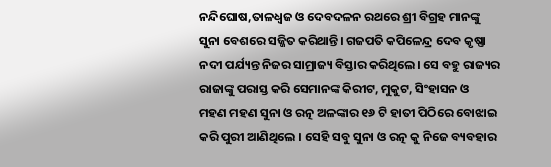ନନ୍ଦିଘୋଷ,ତାଳଧ୍ଵଜ ଓ ଦେବଦଳନ ରଥରେ ଶ୍ରୀ ବିଗ୍ରହ ମାନଙ୍କୁ ସୁନା ବେଶରେ ସଜ୍ଜିତ କରିଥାନ୍ତି। ଗଜପତି କପିଳେନ୍ଦ୍ର ଦେବ କୃଷ୍ଣା ନଦୀ ପର୍ଯ୍ୟନ୍ତ ନିଜର ସାମ୍ରାଜ୍ୟ ବିସ୍ତାର କରିଥିଲେ। ସେ ବହୁ ରାଜ୍ୟର ରାଜାଙ୍କୁ ପରାସ୍ତ କରି ସେମାନଙ୍କ କିରୀଟ, ମୁକୁଟ, ସିଂହାସନ ଓ ମହଣ ମହଣ ସୁନା ଓ ରତ୍ନ ଅଳଙ୍କାର ୧୬ ଟି ହାତୀ ପିଠିରେ ବୋଝାଇ କରି ପୁରୀ ଆଣିଥିଲେ । ସେହି ସବୁ ସୁନା ଓ ରତ୍ନ କୁ ନିଜେ ବ୍ୟବହାର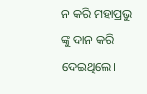ନ କରି ମହାପ୍ରଭୁ ଙ୍କୁ ଦାନ କରି ଦେଇଥିଲେ।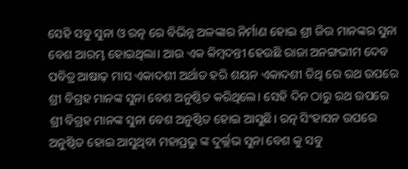ସେହି ସବୁ ସୁନା ଓ ରତ୍ନ ରେ ବିଭିନ୍ନ ଅଳଙ୍କାର ନିର୍ମାଣ ହୋଇ ଶ୍ରୀ ଜିଉ ମାନଙ୍କର ସୁନା ବେଶ ଆରମ୍ଭ ହୋଇଥିଲା। ଆଉ ଏକ କିମ୍ୱଦନ୍ତୀ ହେଉଛି ରାଜା ଅନଙ୍ଗଭୀମ ଦେବ ପବିତ୍ର ଆଷାଢ଼ ମାସ ଏକାଦଶୀ ଅର୍ଥାତ ହରି ଶୟନ ଏକାଦଶୀ ତିଥି ରେ ରଥ ଉପରେ ଶ୍ରୀ ବିଗ୍ରହ ମାନଙ୍କ ସୁନା ବେଶ ଅନୁଷ୍ଠିତ କରିଥିଲେ। ସେହି ଦିନ ଠାରୁ ରଥ ଉପରେ ଶ୍ରୀ ବିଗ୍ରହ ମାନଙ୍କ ସୁନା ବେଶ ଅନୁଷ୍ଠିତ ହୋଇ ଆସୁଛି। ରତ୍ନ ସିଂହାସନ ଉପରେ ଅନୁଷ୍ଠିତ ହୋଇ ଆସୁଥିବା ମହାପ୍ରଭୁ ଙ୍କ ଦୁର୍ଲ୍ଲଭ ସୁନା ବେଶ କୁ ସବୁ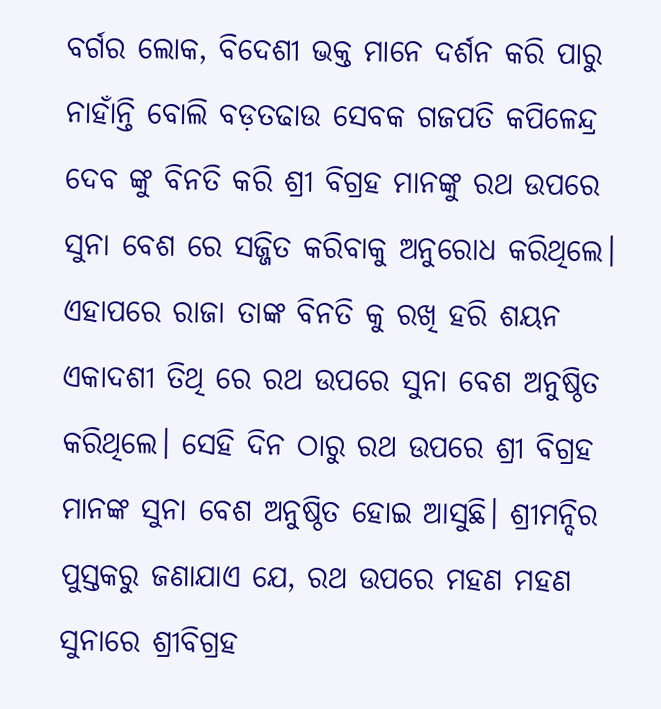ବର୍ଗର ଲୋକ, ବିଦେଶୀ ଭକ୍ତ ମାନେ ଦର୍ଶନ କରି ପାରୁ ନାହାଁନ୍ତି ବୋଲି ବଡ଼ତଢାଉ ସେବକ ଗଜପତି କପିଳେନ୍ଦ୍ର ଦେବ ଙ୍କୁ ବିନତି କରି ଶ୍ରୀ ବିଗ୍ରହ ମାନଙ୍କୁ ରଥ ଉପରେ ସୁନା ବେଶ ରେ ସଜ୍ଜିତ କରିବାକୁ ଅନୁରୋଧ କରିଥିଲେ। ଏହାପରେ ରାଜା ତାଙ୍କ ବିନତି କୁ ରଖି ହରି ଶୟନ ଏକାଦଶୀ ତିଥି ରେ ରଥ ଉପରେ ସୁନା ବେଶ ଅନୁଷ୍ଠିତ କରିଥିଲେ। ସେହି ଦିନ ଠାରୁ ରଥ ଉପରେ ଶ୍ରୀ ବିଗ୍ରହ ମାନଙ୍କ ସୁନା ବେଶ ଅନୁଷ୍ଠିତ ହୋଇ ଆସୁଛି। ଶ୍ରୀମନ୍ଦିର ପୁସ୍ତକରୁ ଜଣାଯାଏ ଯେ, ରଥ ଉପରେ ମହଣ ମହଣ ସୁନାରେ ଶ୍ରୀବିଗ୍ରହ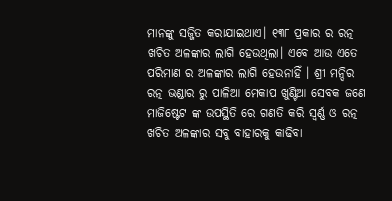ମାନଙ୍କୁ ସଜ୍ଜିତ କରାଯାଇଥାଏ। ୧୩୮ ପ୍ରକାର ର ରତ୍ନ ଖଚିତ ଅଳଙ୍କାର ଲାଗି ହେଉଥିଲା। ଏବେ ଆଉ ଏତେ ପରିମାଣ ର ଅଳଙ୍କାର ଲାଗି ହେଉନାହିଁ । ଶ୍ରୀ ମନ୍ଦିର ରତ୍ନ ଭଣ୍ଡାର ରୁ ପାଳିଆ ମେକାପ ଖୁଣ୍ଟିଆ ସେବକ ଜଣେ ମାଜିଷ୍ଟେଟ ଙ୍କ ଉପସ୍ଥିତି ରେ ଗଣତି କରି ସ୍ୱର୍ଣ୍ଣ ଓ ରତ୍ନ ଖଚିତ ଅଳଙ୍କାର ସବୁ ବାହାରକୁ କାଢିବା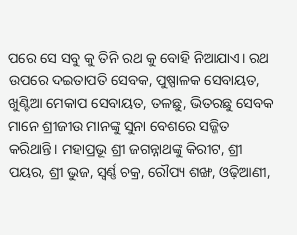ପରେ ସେ ସବୁ କୁ ତିନି ରଥ କୁ ବୋହି ନିଆଯାଏ। ରଥ ଉପରେ ଦଇତାପତି ସେବକ, ପୁଷ୍ପାଳକ ସେବାୟତ, ଖୁଣ୍ଟିଆ ମେକାପ ସେବାୟତ, ତଳଛୁ, ଭିତରଛୁ ସେବକ ମାନେ ଶ୍ରୀଜୀଉ ମାନଙ୍କୁ ସୁନା ବେଶରେ ସଜ୍ଜିତ କରିଥାନ୍ତି। ମହାପ୍ରଭୂ ଶ୍ରୀ ଜଗନ୍ନାଥଙ୍କୁ କିରୀଟ, ଶ୍ରୀ ପୟର, ଶ୍ରୀ ଭୁଜ, ସ୍ଵର୍ଣ୍ଣ ଚକ୍ର, ରୌପ୍ୟ ଶଙ୍ଖ, ଓଢ଼ିଆଣୀ,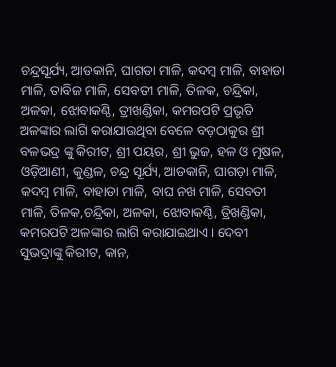ଚନ୍ଦ୍ରସୂର୍ଯ୍ୟ, ଆଡକାନି, ଘାଗଡା ମାଳି, କଦମ୍ବ ମାଳି, ବାହାଡା ମାଳି, ତାବିଜ ମାଳି, ସେବତୀ ମାଳି, ତିଳକ, ଚନ୍ଦ୍ରିକା, ଅଳକା, ଝୋବାକଣ୍ଠି, ତ୍ରୀଖଣ୍ଡିକା, କମରପଟି ପ୍ରଭୃତି ଅଳଙ୍କାର ଲାଗି କରାଯାଉଥିବା ବେଳେ ବଡ଼ଠାକୁର ଶ୍ରୀ ବଳଭଦ୍ର ଙ୍କୁ କିରୀଟ, ଶ୍ରୀ ପୟର, ଶ୍ରୀ ଭୁଜ, ହଳ ଓ ମୂଷଳ, ଓଡ଼ିଆଣୀ, କୁଣ୍ଡଳ, ଚନ୍ଦ୍ର ସୂର୍ଯ୍ୟ, ଆଡକାନି, ଘାଗଡ଼ା ମାଳି, କଦମ୍ବ ମାଳି, ବାହାଡା ମାଳି, ବାଘ ନଖ ମାଳି, ସେବତୀ ମାଳି, ତିଳକ,ଚନ୍ଦ୍ରିକା, ଅଳକା, ଝୋବାକଣ୍ଠି, ତ୍ରିଖଣ୍ଡିକା, କମରପଟି ଅଳଙ୍କାର ଲାଗି କରାଯାଇଥାଏ। ଦେବୀ ସୁଭଦ୍ରାଙ୍କୁ କିରୀଟ, କାନ,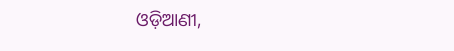ଓଡ଼ିଆଣୀ,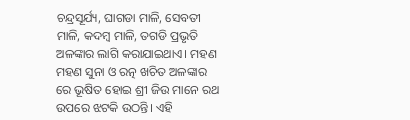ଚନ୍ଦ୍ରସୂର୍ଯ୍ୟ, ଘାଗଡା ମାଳି, ସେବତୀ ମାଳି, କଦମ୍ବ ମାଳି, ତଗଡି ପ୍ରଭୃତି ଅଳଙ୍କାର ଲାଗି କରାଯାଇଥାଏ। ମହଣ ମହଣ ସୁନା ଓ ରତ୍ନ ଖଚିତ ଅଳଙ୍କାର ରେ ଭୂଷିତ ହୋଇ ଶ୍ରୀ ଜିଉ ମାନେ ରଥ ଉପରେ ଝଟକି ଉଠନ୍ତି। ଏହି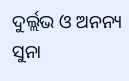ଦୁର୍ଲ୍ଲଭ ଓ ଅନନ୍ୟ ସୁନା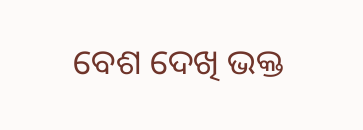ବେଶ ଦେଖି ଭକ୍ତ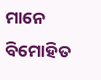ମାନେ ବିମୋହିତ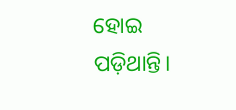ହୋଇ ପଡ଼ିଥାନ୍ତି।